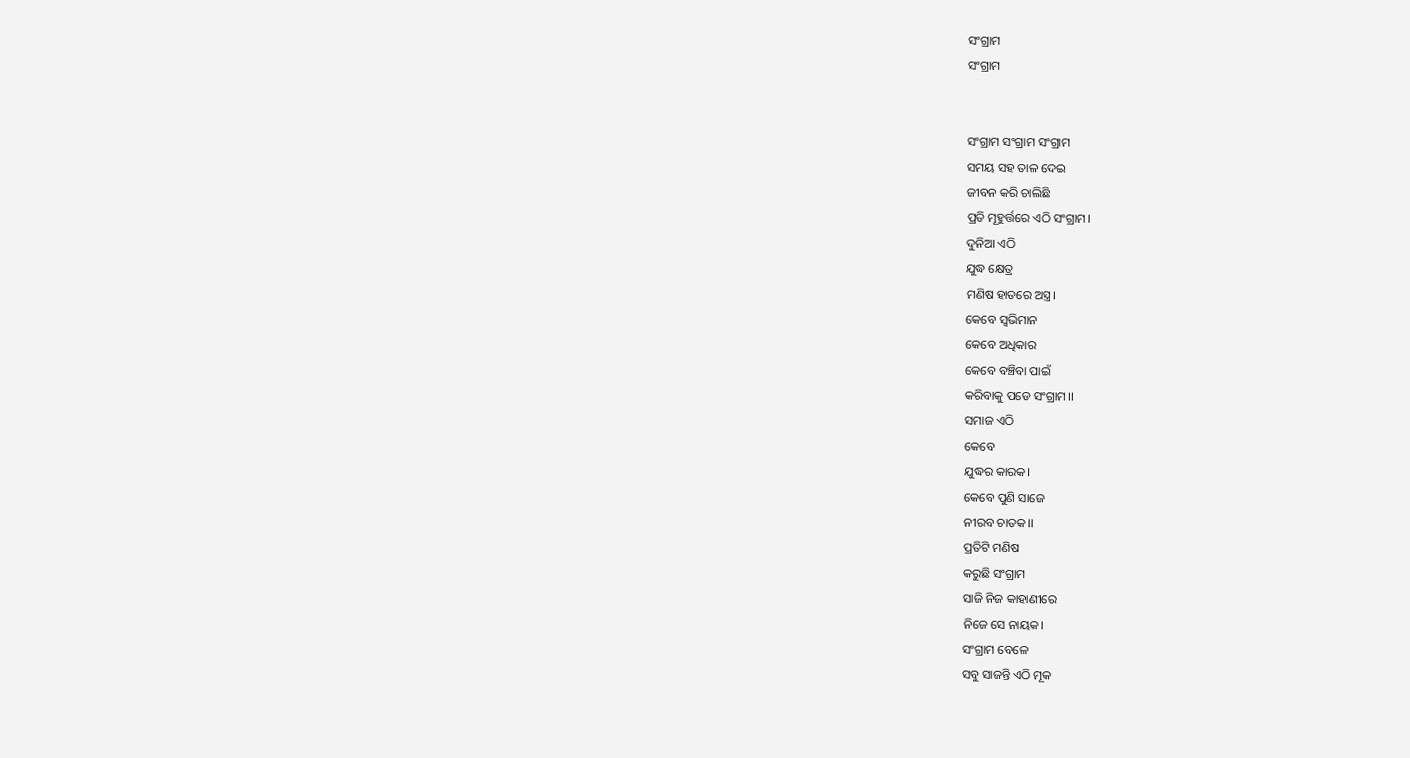ସଂଗ୍ରାମ
ସଂଗ୍ରାମ


ସଂଗ୍ରାମ ସଂଗ୍ରାମ ସଂଗ୍ରାମ
ସମୟ ସହ ତାଳ ଦେଇ
ଜୀବନ କରି ଚାଲିଛି
ପ୍ରତି ମୂହୁର୍ତ୍ତରେ ଏଠି ସଂଗ୍ରାମ।
ଦୁନିଆ ଏଠି
ଯୁଦ୍ଧ କ୍ଷେତ୍ର
ମଣିଷ ହାତରେ ଅସ୍ତ୍ର।
କେବେ ସ୍ୱଭିମାନ
କେବେ ଅଧିକାର
କେବେ ବଞ୍ଚିବା ପାଇଁ
କରିବାକୁ ପଡେ ସଂଗ୍ରାମ।।
ସମାଜ ଏଠି
କେବେ
ଯୁଦ୍ଧର କାରକ।
କେବେ ପୁଣି ସାଜେ
ନୀରବ ଚାତକ।।
ପ୍ରତିଟି ମଣିଷ
କରୁଛି ସଂଗ୍ରାମ
ସାଜି ନିଜ କାହାଣୀରେ
ନିଜେ ସେ ନାୟକ।
ସଂଗ୍ରାମ ବେଳେ
ସବୁ ସାଜନ୍ତି ଏଠି ମୂକ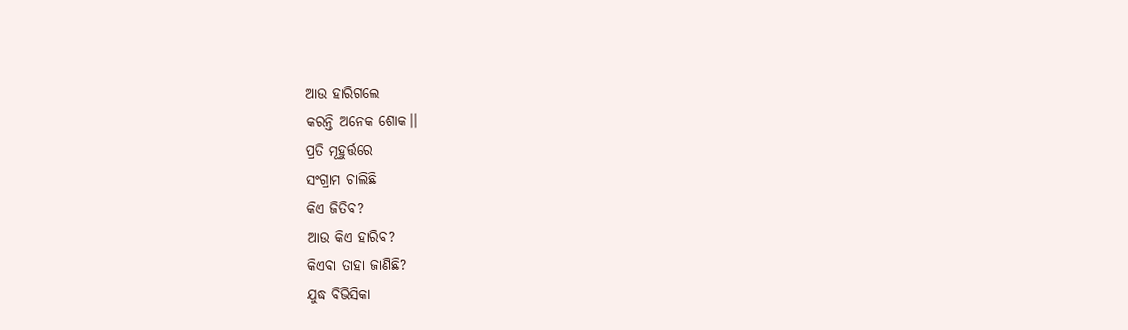ଆଉ ହାରିଗଲେ
କରନ୍ତି ଅନେକ ଶୋକ।।
ପ୍ରତି ମୂହୁର୍ତ୍ତରେ
ସଂଗ୍ରାମ ଚାଲିଛି
କିଏ ଜିତିବ?
ଆଉ କିଏ ହାରିବ?
କିଏବା ତାହା ଜାଣିଛି?
ଯୁଦ୍ଧ ବିଭିସିକା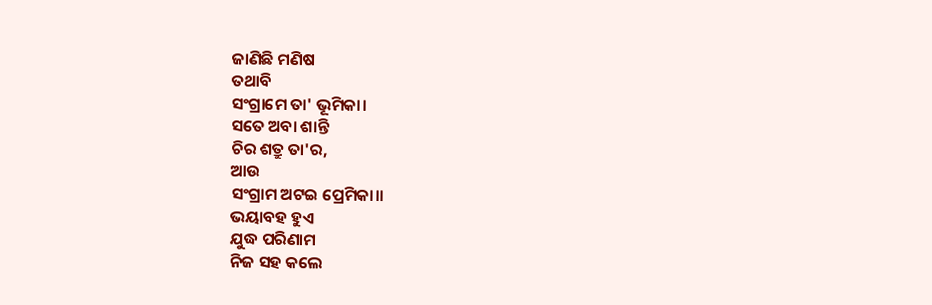ଜାଣିଛି ମଣିଷ
ତଥାବି
ସଂଗ୍ରାମେ ତା' ଭୂମିକା।
ସତେ ଅବା ଶାନ୍ତି
ଚିର ଶତ୍ରୁ ତା'ର,
ଆଉ
ସଂଗ୍ରାମ ଅଟଇ ପ୍ରେମିକା।।
ଭୟାବହ ହୁଏ
ଯୁଦ୍ଧ ପରିଣାମ
ନିଜ ସହ କଲେ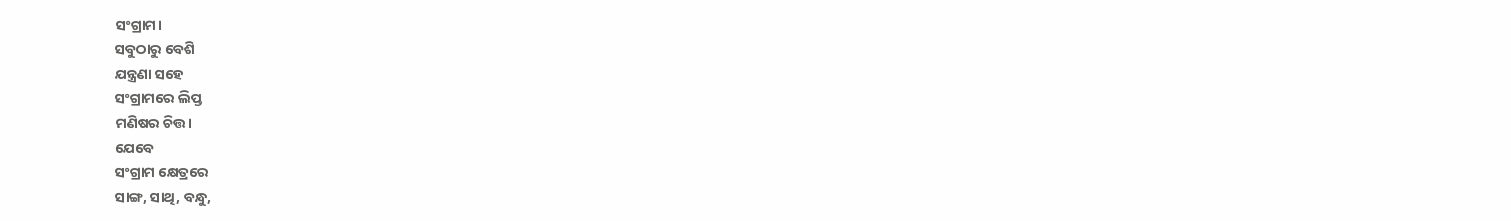ସଂଗ୍ରାମ।
ସବୁଠାରୁ ବେଶି
ଯନ୍ତ୍ରଣା ସହେ
ସଂଗ୍ରାମରେ ଲିପ୍ତ
ମଣିଷର ଚିତ୍ତ।
ଯେବେ
ସଂଗ୍ରାମ କ୍ଷେତ୍ରରେ
ସାଙ୍ଗ, ସାଥି, ବନ୍ଧୁ,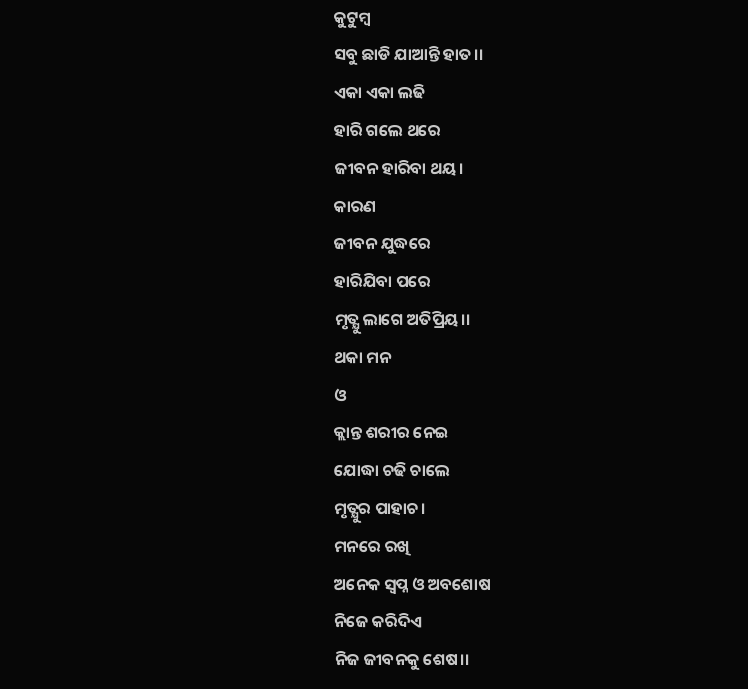କୁଟୁମ୍ବ
ସବୁ ଛାଡି ଯାଆନ୍ତି ହାତ।।
ଏକା ଏକା ଲଢି
ହାରି ଗଲେ ଥରେ
ଜୀବନ ହାରିବା ଥୟ।
କାରଣ
ଜୀବନ ଯୁଦ୍ଧରେ
ହାରିଯିବା ପରେ
ମୃତ୍ଯୁ ଲାଗେ ଅତିପ୍ରିୟ।।
ଥକା ମନ
ଓ
କ୍ଲାନ୍ତ ଶରୀର ନେଇ
ଯୋଦ୍ଧା ଚଢି ଚାଲେ
ମୃତ୍ଯୁର ପାହାଚ।
ମନରେ ରଖି
ଅନେକ ସ୍ୱପ୍ନ ଓ ଅବଶୋଷ
ନିଜେ କରିଦିଏ
ନିଜ ଜୀବନକୁ ଶେଷ।।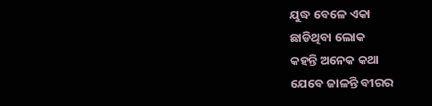ଯୁଦ୍ଧ ବେଳେ ଏକା
ଛାଡିଥିବା ଲୋକ
କହନ୍ତି ଅନେକ କଥା
ଯେବେ ଜାଳନ୍ତି ବୀରର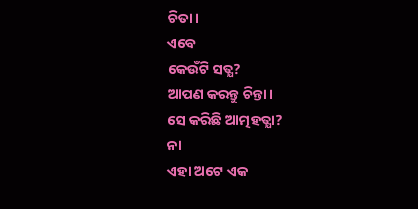ଚିତା।
ଏବେ
କେଉଁଟି ସତ୍ଯ?
ଆପଣ କରନ୍ତୁ ଚିନ୍ତା।
ସେ କରିଛି ଆତ୍ମହତ୍ଯା?
ନା
ଏହା ଅଟେ ଏକ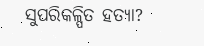ସୁପରିକଳ୍ପିତ ହତ୍ଯା?